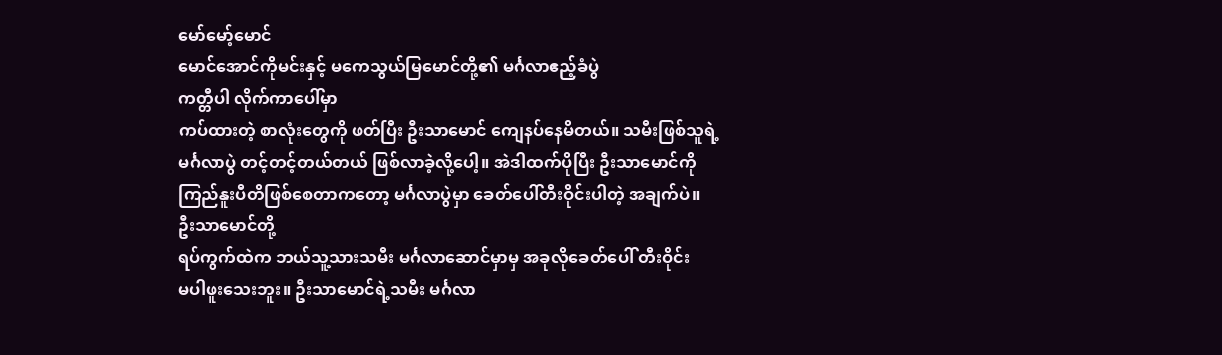မော်မော့်မောင်
မောင်အောင်ကိုမင်းနှင့် မကေသွယ်မြမောင်တို့၏ မင်္ဂလာဧည့်ခံပွဲ
ကတ္တီပါ လိုက်ကာပေါ်မှာ
ကပ်ထားတဲ့ စာလုံးတွေကို ဖတ်ပြီး ဦးသာမောင် ကျေနပ်နေမိတယ်။ သမီးဖြစ်သူရဲ့
မင်္ဂလာပွဲ တင့်တင့်တယ်တယ် ဖြစ်လာခဲ့လို့ပေါ့။ အဲဒါထက်ပိုပြီး ဦးသာမောင်ကို
ကြည်နူးပီတိဖြစ်စေတာကတော့ မင်္ဂလာပွဲမှာ ခေတ်ပေါ်တီးဝိုင်းပါတဲ့ အချက်ပဲ။
ဦးသာမောင်တို့
ရပ်ကွက်ထဲက ဘယ်သူ့သားသမီး မင်္ဂလာဆောင်မှာမှ အခုလိုခေတ်ပေါ် တီးဝိုင်း
မပါဖူးသေးဘူး။ ဦးသာမောင်ရဲ့သမီး မင်္ဂလာ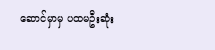ဆောင်မှာမှ ပထမဦးဆုံး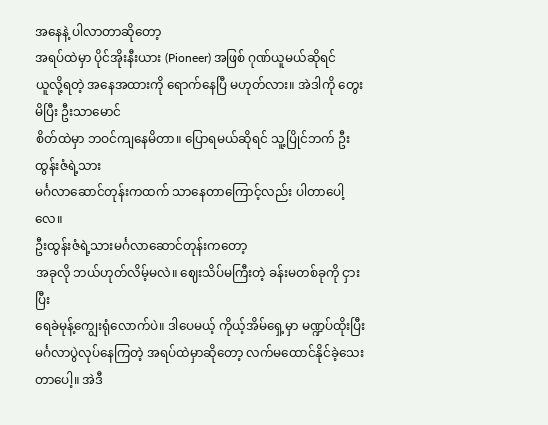အနေနဲ့ ပါလာတာဆိုတော့
အရပ်ထဲမှာ ပိုင်အိုးနီးယား (Pioneer) အဖြစ် ဂုဏ်ယူမယ်ဆိုရင်
ယူလို့ရတဲ့ အနေအထားကို ရောက်နေပြီ မဟုတ်လား။ အဲဒါကို တွေးမိပြီး ဦးသာမောင်
စိတ်ထဲမှာ ဘဝင်ကျနေမိတာ။ ပြောရမယ်ဆိုရင် သူ့ပြိုင်ဘက် ဦးထွန်းဇံရဲ့သား
မင်္ဂလာဆောင်တုန်းကထက် သာနေတာကြောင့်လည်း ပါတာပေါ့လေ။
ဦးထွန်းဇံရဲ့သားမင်္ဂလာဆောင်တုန်းကတော့
အခုလို ဘယ်ဟုတ်လိမ့်မလဲ။ ဈေးသိပ်မကြီးတဲ့ ခန်းမတစ်ခုကို ငှားပြီး
ရေခဲမုန့်ကျွေးရုံလောက်ပဲ။ ဒါပေမယ့် ကိုယ့်အိမ်ရှေ့မှာ မဏ္ဍပ်ထိုးပြီး
မင်္ဂလာပွဲလုပ်နေကြတဲ့ အရပ်ထဲမှာဆိုတော့ လက်မထောင်နိုင်ခဲ့သေးတာပေါ့။ အဲဒီ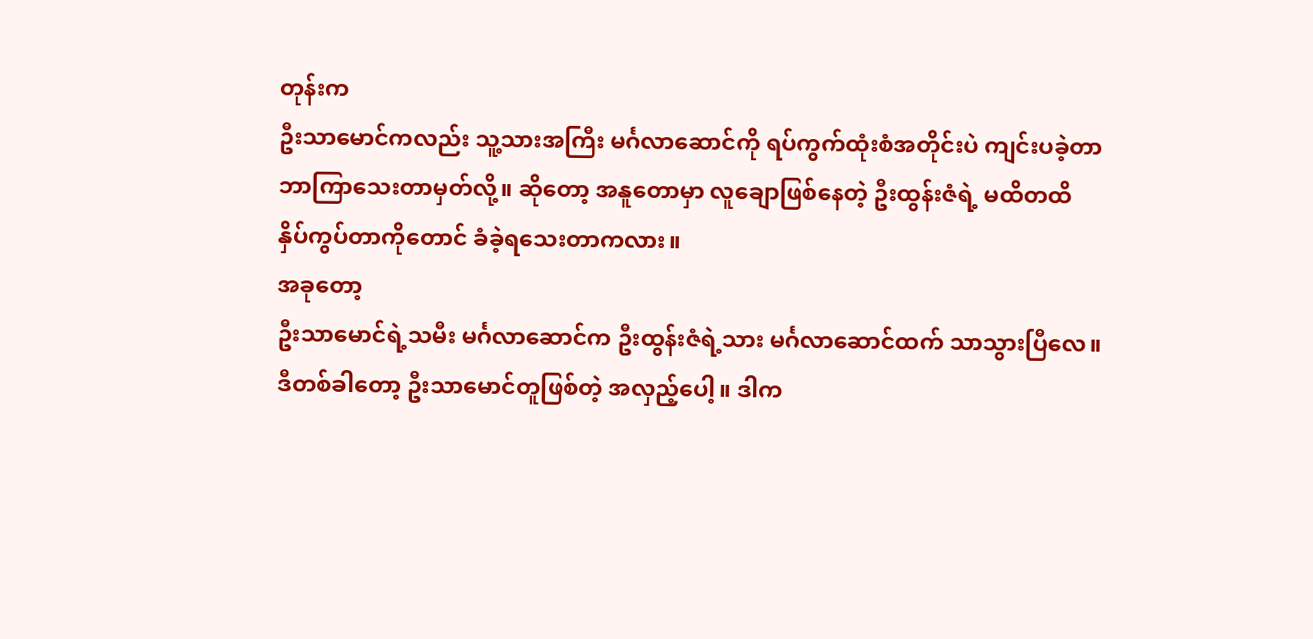တုန်းက
ဦးသာမောင်ကလည်း သူ့သားအကြီး မင်္ဂလာဆောင်ကို ရပ်ကွက်ထုံးစံအတိုင်းပဲ ကျင်းပခဲ့တာ
ဘာကြာသေးတာမှတ်လို့။ ဆိုတော့ အနူတောမှာ လူချောဖြစ်နေတဲ့ ဦးထွန်းဇံရဲ့ မထိတထိ
နှိပ်ကွပ်တာကိုတောင် ခံခဲ့ရသေးတာကလား။
အခုတော့
ဦးသာမောင်ရဲ့သမီး မင်္ဂလာဆောင်က ဦးထွန်းဇံရဲ့သား မင်္ဂလာဆောင်ထက် သာသွားပြီလေ။
ဒီတစ်ခါတော့ ဦးသာမောင်တူဖြစ်တဲ့ အလှည့်ပေါ့။ ဒါက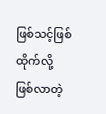ဖြစ်သင့်ဖြစ်ထိုက်လို့
ဖြစ်လာတဲ့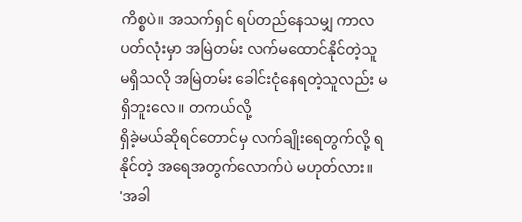ကိစ္စပဲ။ အသက်ရှင် ရပ်တည်နေသမျှ ကာလပတ်လုံးမှာ အမြဲတမ်း လက်မထောင်နိုင်တဲ့သူ
မရှိသလို အမြဲတမ်း ခေါင်းငုံနေရတဲ့သူလည်း မရှိဘူးလေ။ တကယ်လို့
ရှိခဲ့မယ်ဆိုရင်တောင်မှ လက်ချိုးရေတွက်လို့ ရနိုင်တဲ့ အရေအတွက်လောက်ပဲ မဟုတ်လား။
'အခါ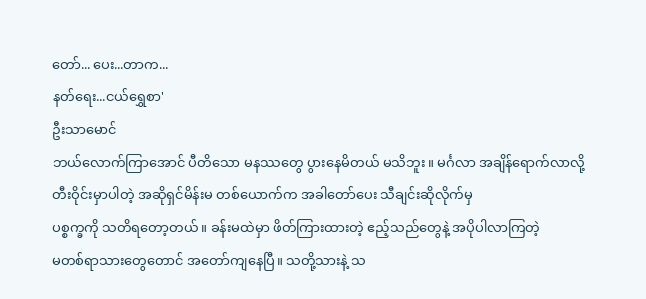တော်... ပေး...တာက...
နတ်ရေး...ငယ်ရွှေစာ'
ဦးသာမောင်
ဘယ်လောက်ကြာအောင် ပီတိသော မနဿတွေ ပွားနေမိတယ် မသိဘူး။ မင်္ဂလာ အချိန်ရောက်လာလို့
တီးဝိုင်းမှာပါတဲ့ အဆိုရှင်မိန်းမ တစ်ယောက်က အခါတော်ပေး သီချင်းဆိုလိုက်မှ
ပစ္စက္ခကို သတိရတော့တယ်။ ခန်းမထဲမှာ ဖိတ်ကြားထားတဲ့ ဧည့်သည်တွေနဲ့ အပိုပါလာကြတဲ့
မတစ်ရာသားတွေတောင် အတော်ကျနေပြီ။ သတို့သားနဲ့ သ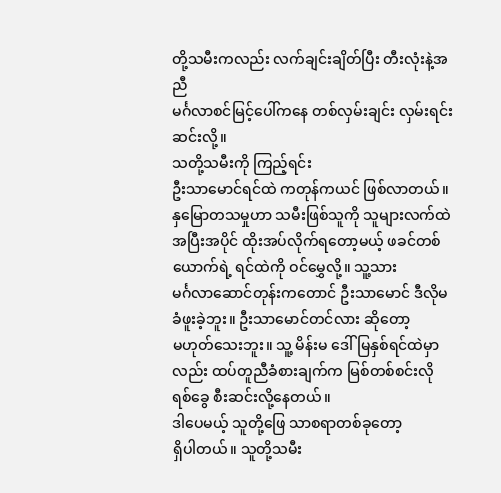တို့သမီးကလည်း လက်ချင်းချိတ်ပြီး တီးလုံးနဲ့အညီ
မင်္ဂလာစင်မြင့်ပေါ်ကနေ တစ်လှမ်းချင်း လှမ်းရင်း ဆင်းလို့။
သတို့သမီးကို ကြည့်ရင်း
ဦးသာမောင်ရင်ထဲ ကတုန်ကယင် ဖြစ်လာတယ်။ နှမြောတသမှုဟာ သမီးဖြစ်သူကို သူများလက်ထဲ
အပြီးအပိုင် ထိုးအပ်လိုက်ရတော့မယ့် ဖခင်တစ်ယောက်ရဲ့ ရင်ထဲကို ဝင်မွှေလို့။ သူ့သား
မင်္ဂလာဆောင်တုန်းကတောင် ဦးသာမောင် ဒီလိုမခံဖူးခဲ့ဘူး။ ဦးသာမောင်တင်လား ဆိုတော့
မဟုတ်သေးဘူး။ သူ့ မိန်းမ ဒေါ်မြနှစ်ရင်ထဲမှာလည်း ထပ်တူညီခံစားချက်က မြစ်တစ်စင်းလို
ရစ်ခွေ စီးဆင်းလို့နေတယ်။
ဒါပေမယ့် သူတို့ဖြေ သာစရာတစ်ခုတော့
ရှိပါတယ်။ သူတို့သမီး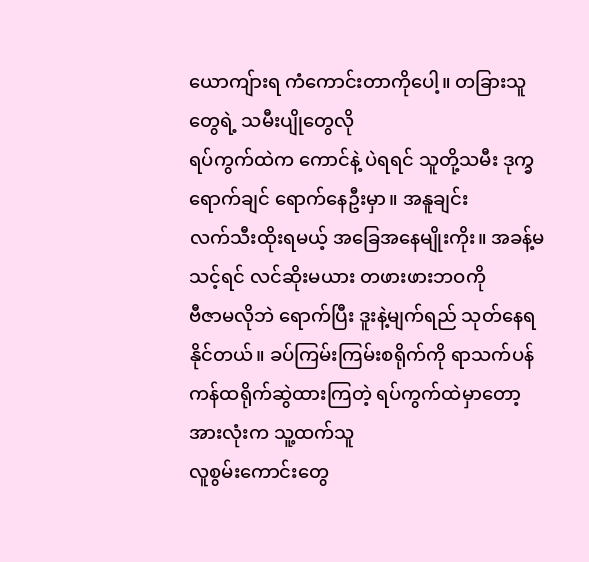ယောကျ်ားရ ကံကောင်းတာကိုပေါ့။ တခြားသူတွေရဲ့ သမီးပျိုတွေလို
ရပ်ကွက်ထဲက ကောင်နဲ့ ပဲရရင် သူတို့သမီး ဒုက္ခရောက်ချင် ရောက်နေဦးမှာ။ အနူချင်း
လက်သီးထိုးရမယ့် အခြေအနေမျိုးကိုး။ အခန့်မသင့်ရင် လင်ဆိုးမယား တဖားဖားဘဝကို
ဗီဇာမလိုဘဲ ရောက်ပြီး ဒူးနဲ့မျက်ရည် သုတ်နေရနိုင်တယ်။ ခပ်ကြမ်းကြမ်းစရိုက်ကို ရာသက်ပန်
ကန်ထရိုက်ဆွဲထားကြတဲ့ ရပ်ကွက်ထဲမှာတော့ အားလုံးက သူ့ထက်သူ
လူစွမ်းကောင်းတွေ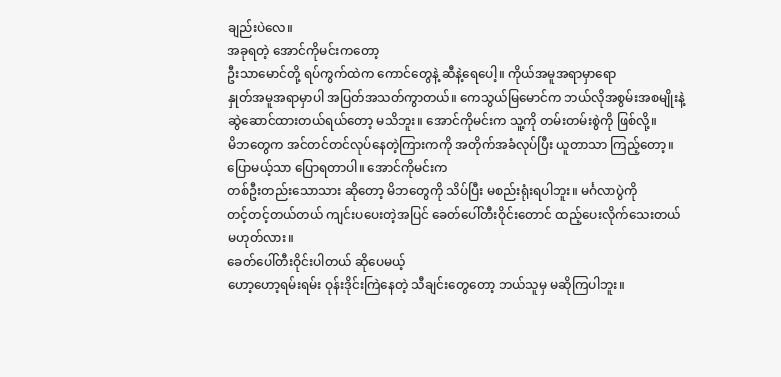ချည်းပဲလေ။
အခုရတဲ့ အောင်ကိုမင်းကတော့
ဦးသာမောင်တို့ ရပ်ကွက်ထဲက ကောင်တွေနဲ့ ဆီနဲ့ရေပေါ့။ ကိုယ်အမူအရာမှာရော
နှုတ်အမူအရာမှာပါ အပြတ်အသတ်ကွာတယ်။ ကေသွယ်မြမောင်က ဘယ်လိုအစွမ်းအစမျိုးနဲ့
ဆွဲဆောင်ထားတယ်ရယ်တော့ မသိဘူး။ အောင်ကိုမင်းက သူ့ကို တမ်းတမ်းစွဲကို ဖြစ်လို့။
မိဘတွေက အင်တင်တင်လုပ်နေတဲ့ကြားကကို အတိုက်အခံလုပ်ပြီး ယူတာသာ ကြည့်တော့။
ပြောမယ့်သာ ပြောရတာပါ။ အောင်ကိုမင်းက
တစ်ဦးတည်းသောသား ဆိုတော့ မိဘတွေကို သိပ်ပြီး မစည်းရုံးရပါဘူး။ မင်္ဂလာပွဲကို
တင့်တင့်တယ်တယ် ကျင်းပပေးတဲ့အပြင် ခေတ်ပေါ်တီးဝိုင်းတောင် ထည့်ပေးလိုက်သေးတယ်
မဟုတ်လား။
ခေတ်ပေါ်တီးဝိုင်းပါတယ် ဆိုပေမယ့်
ဟော့ဟော့ရမ်းရမ်း ဝုန်းဒိုင်းကြဲနေတဲ့ သီချင်းတွေတော့ ဘယ်သူမှ မဆိုကြပါဘူး။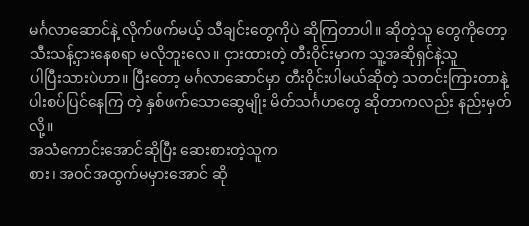မင်္ဂလာဆောင်နဲ့ လိုက်ဖက်မယ့် သီချင်းတွေကိုပဲ ဆိုကြတာပါ။ ဆိုတဲ့သူ တွေကိုတော့
သီးသန့်ငှားနေစရာ မလိုဘူးလေ။ ငှားထားတဲ့ တီးဝိုင်းမှာက သူ့အဆိုရှင်နဲ့သူ
ပါပြီးသားပဲဟာ။ ပြီးတော့ မင်္ဂလာဆောင်မှာ တီးဝိုင်းပါမယ်ဆိုတဲ့ သတင်းကြားတာနဲ့
ပါးစပ်ပြင်နေကြ တဲ့ နှစ်ဖက်သောဆွေမျိုး မိတ်သင်္ဂဟတွေ ဆိုတာကလည်း နည်းမှတ်လို့။
အသံကောင်းအောင်ဆိုပြီး ဆေးစားတဲ့သူက
စား၊ အဝင်အထွက်မမှားအောင် ဆို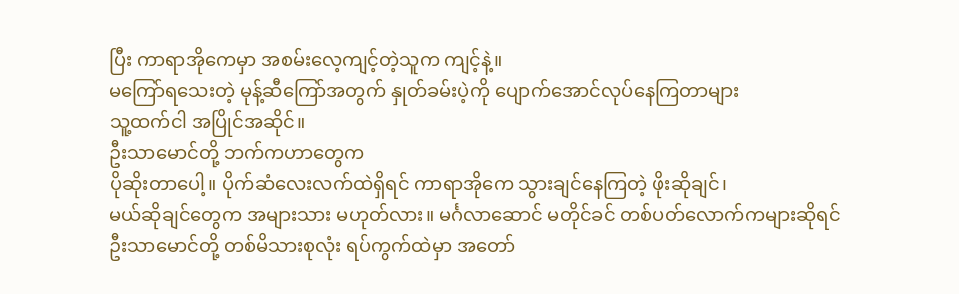ပြီး ကာရာအိုကေမှာ အစမ်းလေ့ကျင့်တဲ့သူက ကျင့်နဲ့။
မကြော်ရသေးတဲ့ မုန့်ဆီကြော်အတွက် နှုတ်ခမ်းပဲ့ကို ပျောက်အောင်လုပ်နေကြတာများ
သူ့ထက်ငါ အပြိုင်အဆိုင်။
ဦးသာမောင်တို့ ဘက်ကဟာတွေက
ပိုဆိုးတာပေါ့။ ပိုက်ဆံလေးလက်ထဲရှိရင် ကာရာအိုကေ သွားချင်နေကြတဲ့ ဖိုးဆိုချင်၊
မယ်ဆိုချင်တွေက အများသား မဟုတ်လား။ မင်္ဂလာဆောင် မတိုင်ခင် တစ်ပတ်လောက်ကများဆိုရင်
ဦးသာမောင်တို့ တစ်မိသားစုလုံး ရပ်ကွက်ထဲမှာ အတော်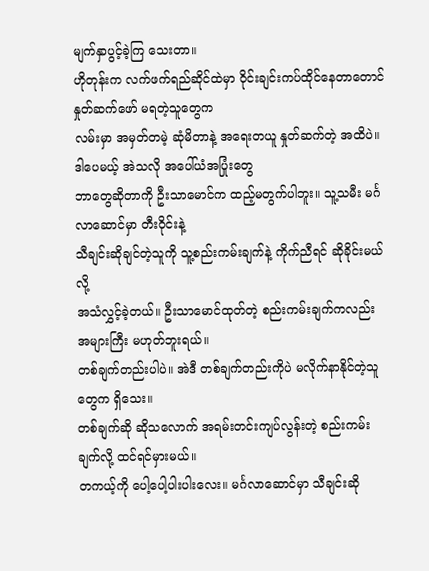မျက်နှာပွင့်ခဲ့ကြ သေးတာ။
ဟိုတုန်းက လက်ဖက်ရည်ဆိုင်ထဲမှာ ဝိုင်းချင်းကပ်ထိုင်နေတာတောင် နှုတ်ဆက်ဖော် မရတဲ့သူတွေက
လမ်းမှာ အမှတ်တမဲ့ ဆုံမိတာနဲ့ အရေးတယူ နှုတ်ဆက်တဲ့ အထိပဲ။
ဒါပေမယ့် အဲသလို အပေါ်ယံအပြုံးတွေ
ဘာတွေဆိုတာကို ဦးသာမောင်က ထည့်မတွက်ပါဘူး။ သူ့သမီး မင်္ဂလာဆောင်မှာ တီးဝိုင်းနဲ့
သီချင်းဆိုချင်တဲ့သူကို သူ့စည်းကမ်းချက်နဲ့ ကိုက်ညီရင် ဆိုခိုင်းမယ်လို့
အသံလွှင့်ခဲ့တယ်။ ဦးသာမောင်ထုတ်တဲ့ စည်းကမ်းချက်ကလည်း အများကြီး မဟုတ်ဘူးရယ်။
တစ်ချက်တည်းပါပဲ။ အဲဒီ တစ်ချက်တည်းကိုပဲ မလိုက်နာနိုင်တဲ့သူတွေက ရှိသေး။
တစ်ချက်ဆို ဆိုသလောက် အရမ်းတင်းကျပ်လွန်းတဲ့ စည်းကမ်းချက်လို့ ထင်ရင်မှားမယ်။
တကယ့်ကို ပေါ့ပေါ့ပါးပါးလေး။ မင်္ဂလာဆောင်မှာ သီချင်းဆို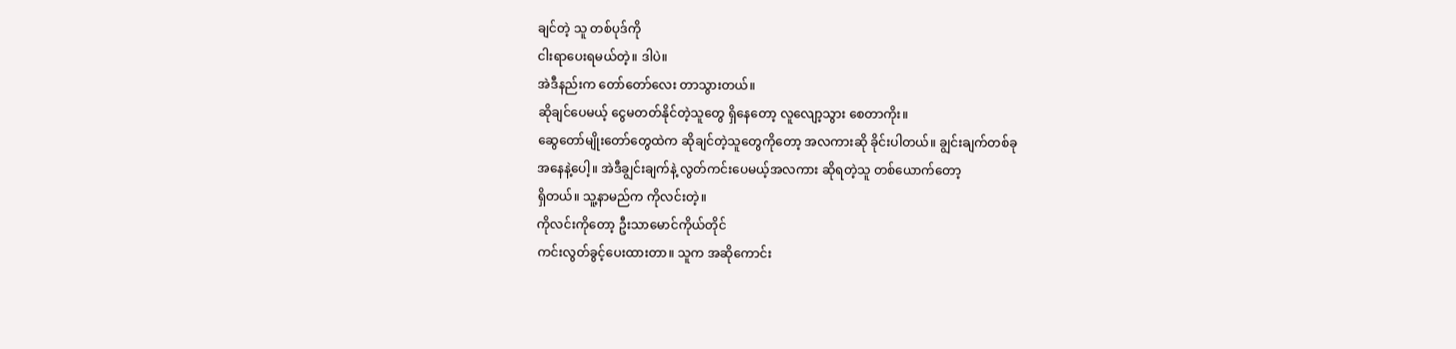ချင်တဲ့ သူ တစ်ပုဒ်ကို
ငါးရာပေးရမယ်တဲ့။ ဒါပဲ။
အဲဒီနည်းက တော်တော်လေး တာသွားတယ်။
ဆိုချင်ပေမယ့် ငွေမတတ်နိုင်တဲ့သူတွေ ရှိနေတော့ လူလျော့သွား စေတာကိုး။
ဆွေတော်မျိုးတော်တွေထဲက ဆိုချင်တဲ့သူတွေကိုတော့ အလကားဆို ခိုင်းပါတယ်။ ချွင်းချက်တစ်ခု
အနေနဲ့ပေါ့။ အဲဒီချွင်းချက်နဲ့ လွတ်ကင်းပေမယ့်အလကား ဆိုရတဲ့သူ တစ်ယောက်တော့
ရှိတယ်။ သူ့နာမည်က ကိုလင်းတဲ့။
ကိုလင်းကိုတော့ ဦးသာမောင်ကိုယ်တိုင်
ကင်းလွတ်ခွင့်ပေးထားတာ။ သူက အဆိုကောင်း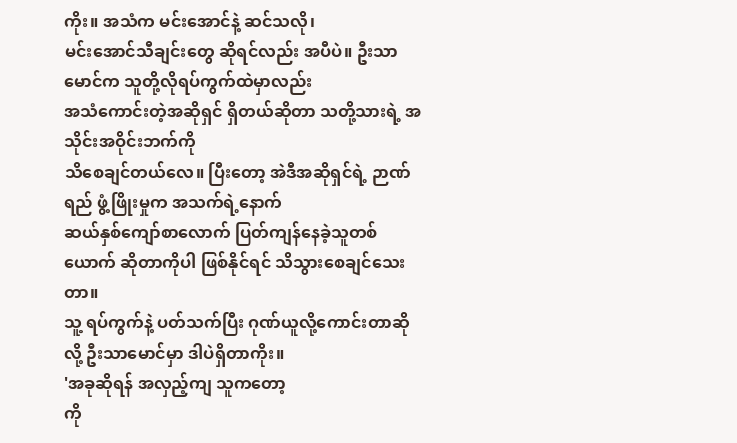ကိုး။ အသံက မင်းအောင်နဲ့ ဆင်သလို၊
မင်းအောင်သီချင်းတွေ ဆိုရင်လည်း အပီပဲ။ ဦးသာမောင်က သူတို့လိုရပ်ကွက်ထဲမှာလည်း
အသံကောင်းတဲ့အဆိုရှင် ရှိတယ်ဆိုတာ သတို့သားရဲ့ အသိုင်းအဝိုင်းဘက်ကို
သိစေချင်တယ်လေ။ ပြီးတော့ အဲဒီအဆိုရှင်ရဲ့ ဉာဏ်ရည် ဖွံ့ဖြိုးမှုက အသက်ရဲ့နောက်
ဆယ်နှစ်ကျော်စာလောက် ပြတ်ကျန်နေခဲ့သူတစ်ယောက် ဆိုတာကိုပါ ဖြစ်နိုင်ရင် သိသွားစေချင်သေးတာ။
သူ့ ရပ်ကွက်နဲ့ ပတ်သက်ပြီး ဂုဏ်ယူလို့ကောင်းတာဆိုလို့ ဦးသာမောင်မှာ ဒါပဲရှိတာကိုး။
'အခုဆိုရန် အလှည့်ကျ သူကတော့
ကို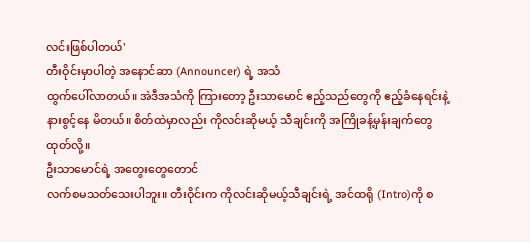လင်းဖြစ်ပါတယ်'
တီးဝိုင်းမှာပါတဲ့ အနောင်ဆာ (Announcer) ရဲ့ အသံ
ထွက်ပေါ်လာတယ်။ အဲဒီအသံကို ကြားတော့ ဦးသာမောင် ဧည့်သည်တွေကို ဧည့်ခံနေရင်းနဲ့
နားစွင့်နေ မိတယ်။ စိတ်ထဲမှာလည်း ကိုလင်းဆိုမယ့် သီချင်းကို အကြိုခန့်မှန်းချက်တွေ
ထုတ်လို့။
ဦးသာမောင်ရဲ့ အတွေးတွေတောင်
လက်စမသတ်သေးပါဘူး။ တီးဝိုင်းက ကိုလင်းဆိုမယ့်သီချင်းရဲ့ အင်ထရို (Intro)ကို စ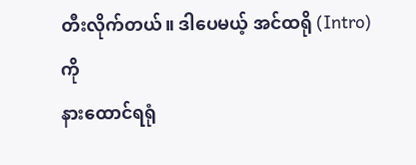တီးလိုက်တယ်။ ဒါပေမယ့် အင်ထရို (Intro) ကို
နားထောင်ရရုံ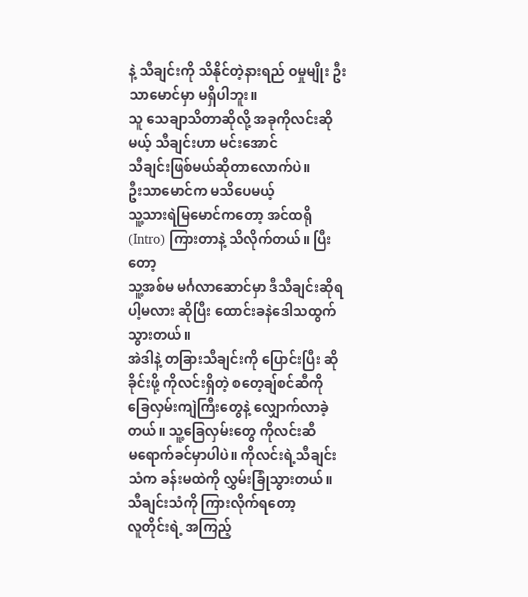နဲ့ သီချင်းကို သိနိုင်တဲ့နားရည် ဝမှုမျိုး ဦးသာမောင်မှာ မရှိပါဘူး။
သူ သေချာသိတာဆိုလို့ အခုကိုလင်းဆိုမယ့် သီချင်းဟာ မင်းအောင်
သီချင်းဖြစ်မယ်ဆိုတာလောက်ပဲ။
ဦးသာမောင်က မသိပေမယ့်
သူ့သားရဲမြမောင်ကတော့ အင်ထရို (Intro) ကြားတာနဲ့ သိလိုက်တယ်။ ပြီးတော့
သူ့အစ်မ မင်္ဂလာဆောင်မှာ ဒီသီချင်းဆိုရပါ့မလား ဆိုပြီး ထောင်းခနဲဒေါသထွက် သွားတယ်။
အဲဒါနဲ့ တခြားသီချင်းကို ပြောင်းပြီး ဆိုခိုင်းဖို့ ကိုလင်းရှိတဲ့ စတေ့ချ်စင်ဆီကို
ခြေလှမ်းကျဲကြီးတွေနဲ့ လျှောက်လာခဲ့တယ်။ သူ့ခြေလှမ်းတွေ ကိုလင်းဆီ
မရောက်ခင်မှာပါပဲ။ ကိုလင်းရဲ့သီချင်းသံက ခန်းမထဲကို လွှမ်းခြုံသွားတယ်။
သီချင်းသံကို ကြားလိုက်ရတော့
လူတိုင်းရဲ့ အကြည့်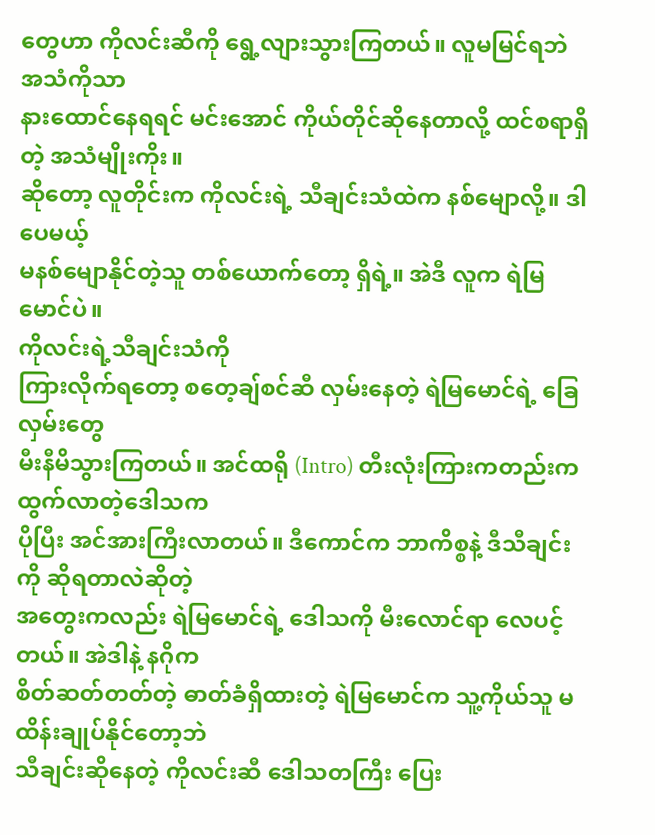တွေဟာ ကိုလင်းဆီကို ရွေ့လျားသွားကြတယ်။ လူမမြင်ရဘဲ အသံကိုသာ
နားထောင်နေရရင် မင်းအောင် ကိုယ်တိုင်ဆိုနေတာလို့ ထင်စရာရှိတဲ့ အသံမျိုးကိုး။
ဆိုတော့ လူတိုင်းက ကိုလင်းရဲ့ သီချင်းသံထဲက နစ်မျောလို့။ ဒါပေမယ့်
မနစ်မျောနိုင်တဲ့သူ တစ်ယောက်တော့ ရှိရဲ့။ အဲဒီ လူက ရဲမြမောင်ပဲ။
ကိုလင်းရဲ့သီချင်းသံကို
ကြားလိုက်ရတော့ စတေ့ချ်စင်ဆီ လှမ်းနေတဲ့ ရဲမြမောင်ရဲ့ ခြေလှမ်းတွေ
မီးနီမိသွားကြတယ်။ အင်ထရို (Intro) တီးလုံးကြားကတည်းက ထွက်လာတဲ့ဒေါသက
ပိုပြီး အင်အားကြီးလာတယ်။ ဒီကောင်က ဘာကိစ္စနဲ့ ဒီသီချင်းကို ဆိုရတာလဲဆိုတဲ့
အတွေးကလည်း ရဲမြမောင်ရဲ့ ဒေါသကို မီးလောင်ရာ လေပင့်တယ်။ အဲဒါနဲ့ နဂိုက
စိတ်ဆတ်တတ်တဲ့ ဓာတ်ခံရှိထားတဲ့ ရဲမြမောင်က သူ့ကိုယ်သူ မထိန်းချုပ်နိုင်တော့ဘဲ
သီချင်းဆိုနေတဲ့ ကိုလင်းဆီ ဒေါသတကြီး ပြေး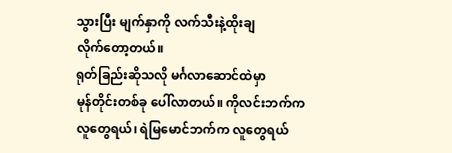သွားပြီး မျက်နှာကို လက်သီးနဲ့ထိုးချ
လိုက်တော့တယ်။
ရုတ်ခြည်းဆိုသလို မင်္ဂလာဆောင်ထဲမှာ
မုန်တိုင်းတစ်ခု ပေါ်လာတယ်။ ကိုလင်းဘက်က လူတွေရယ်၊ ရဲမြမောင်ဘက်က လူတွေရယ်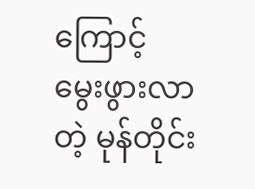ကြောင့်
မွေးဖွားလာတဲ့ မုန်တိုင်း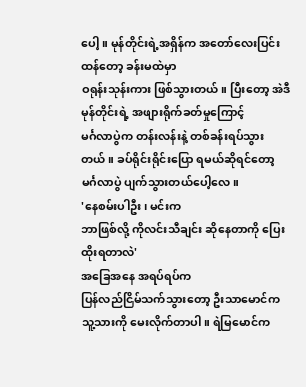ပေါ့။ မုန်တိုင်းရဲ့အရှိန်က အတော်လေးပြင်းထန်တော့ ခန်းမထဲမှာ
ဝရုန်းသုန်းကား ဖြစ်သွားတယ်။ ပြီးတော့ အဲဒီမုန်တိုင်းရဲ့ အဖျားရိုက်ခတ်မှုကြောင့်
မင်္ဂလာပွဲက တန်းလန်းနဲ့ တစ်ခန်းရပ်သွားတယ်။ ခပ်ရိုင်းရိုင်းပြော ရမယ်ဆိုရင်တော့
မင်္ဂလာပွဲ ပျက်သွားတယ်ပေါ့လေ။
'နေစမ်းပါဦး၊ မင်းက
ဘာဖြစ်လို့ ကိုလင်းသီချင်း ဆိုနေတာကို ပြေးထိုးရတာလဲ'
အခြေအနေ အရပ်ရပ်က
ပြန်လည်ငြိမ်သက်သွားတော့ ဦးသာမောင်က သူ့သားကို မေးလိုက်တာပါ။ ရဲမြမောင်က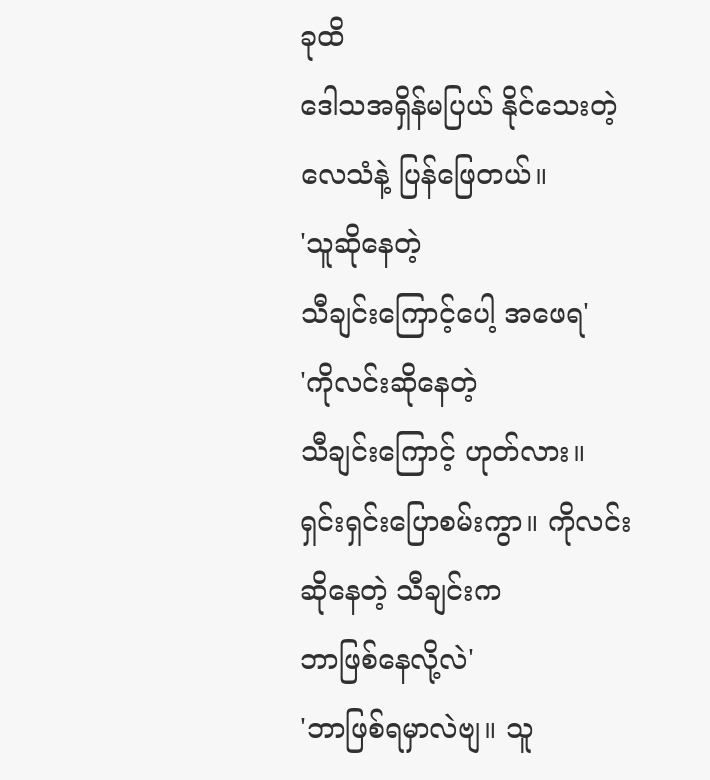ခုထိ
ဒေါသအရှိန်မပြယ် နိုင်သေးတဲ့လေသံနဲ့ ပြန်ဖြေတယ်။
'သူဆိုနေတဲ့
သီချင်းကြောင့်ပေါ့ အဖေရ'
'ကိုလင်းဆိုနေတဲ့
သီချင်းကြောင့် ဟုတ်လား။ ရှင်းရှင်းပြောစမ်းကွာ။ ကိုလင်းဆိုနေတဲ့ သီချင်းက
ဘာဖြစ်နေလို့လဲ'
'ဘာဖြစ်ရမှာလဲဗျ။ သူ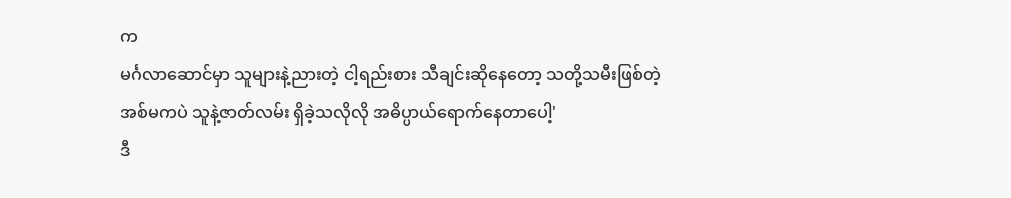က
မင်္ဂလာဆောင်မှာ သူများနဲ့ညားတဲ့ ငါ့ရည်းစား သီချင်းဆိုနေတော့ သတို့သမီးဖြစ်တဲ့
အစ်မကပဲ သူနဲ့ဇာတ်လမ်း ရှိခဲ့သလိုလို အဓိပ္ပာယ်ရောက်နေတာပေါ့'
ဒီ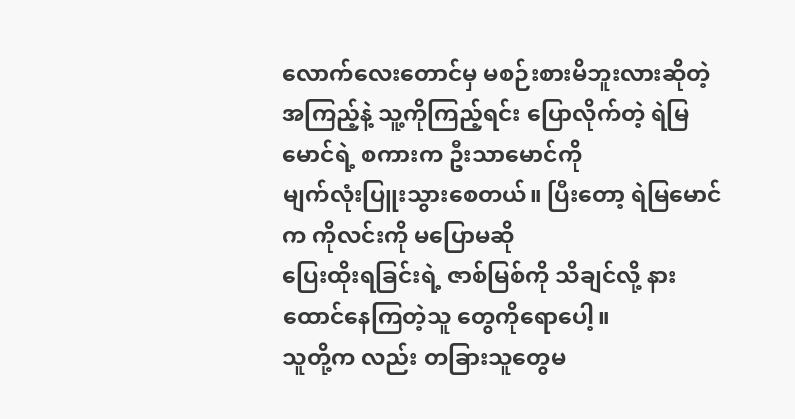လောက်လေးတောင်မှ မစဉ်းစားမိဘူးလားဆိုတဲ့
အကြည့်နဲ့ သူ့ကိုကြည့်ရင်း ပြောလိုက်တဲ့ ရဲမြမောင်ရဲ့ စကားက ဦးသာမောင်ကို
မျက်လုံးပြူးသွားစေတယ်။ ပြီးတော့ ရဲမြမောင်က ကိုလင်းကို မပြောမဆို
ပြေးထိုးရခြင်းရဲ့ ဇာစ်မြစ်ကို သိချင်လို့ နားထောင်နေကြတဲ့သူ တွေကိုရောပေါ့။
သူတို့က လည်း တခြားသူတွေမ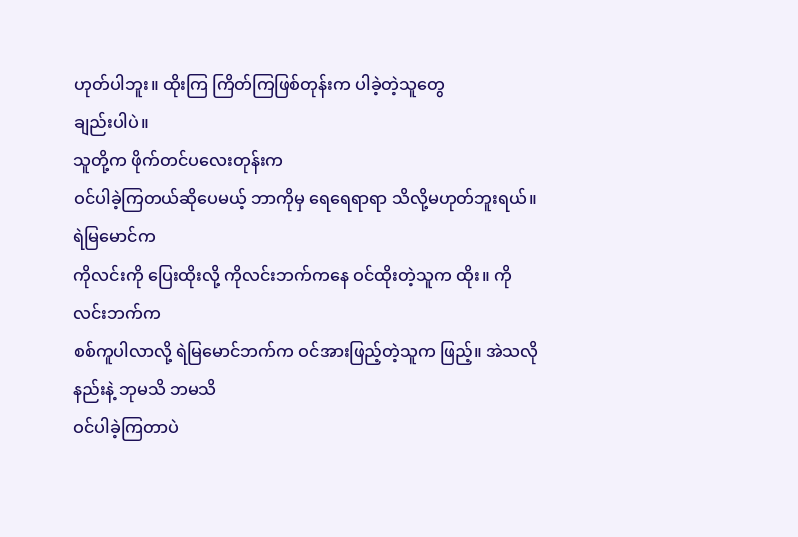ဟုတ်ပါဘူး။ ထိုးကြ ကြိတ်ကြဖြစ်တုန်းက ပါခဲ့တဲ့သူတွေ
ချည်းပါပဲ။
သူတို့က ဖိုက်တင်ပလေးတုန်းက
ဝင်ပါခဲ့ကြတယ်ဆိုပေမယ့် ဘာကိုမှ ရေရေရာရာ သိလို့မဟုတ်ဘူးရယ်။ ရဲမြမောင်က
ကိုလင်းကို ပြေးထိုးလို့ ကိုလင်းဘက်ကနေ ဝင်ထိုးတဲ့သူက ထိုး။ ကိုလင်းဘက်က
စစ်ကူပါလာလို့ ရဲမြမောင်ဘက်က ဝင်အားဖြည့်တဲ့သူက ဖြည့်။ အဲသလိုနည်းနဲ့ ဘုမသိ ဘမသိ
ဝင်ပါခဲ့ကြတာပဲ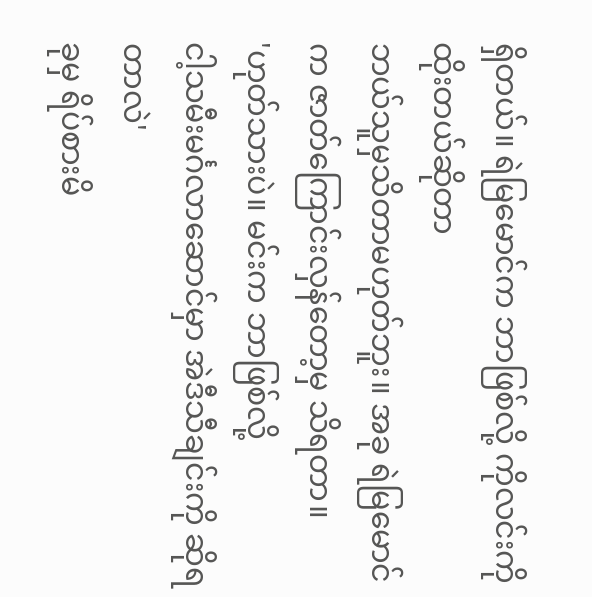ရှိတယ်။ ရဲမြမောင်က ဘာဖြစ်လို့ ကိုလင်းကို ထိုးတယ်ဆိုတာ
ဘယ်သူမှသိတာမဟုတ်ဘူး။ အခု ရဲမြမောင်က ဇာတ်ကြောင်းလှန်တော့မှ သိရတာ။
'ဟုတ်သားပဲ။ မင်းက ဘာဖြစ်လို့
ငါ့သမီးမင်္ဂလာဆောင်မှာ အဲဒီသီချင်းကို ဆိုရတာလဲ'
ခုမှ ရိပ်စားမိ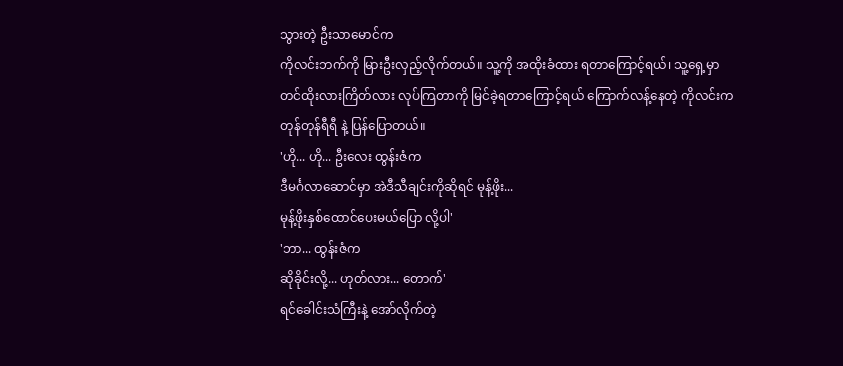သွားတဲ့ ဦးသာမောင်က
ကိုလင်းဘက်ကို မြားဦးလှည့်လိုက်တယ်။ သူ့ကို အထိုးခံထား ရတာကြောင့်ရယ်၊ သူ့ရှေ့မှာ
တင်ထိုးလားကြိတ်လား လုပ်ကြတာကို မြင်ခဲ့ရတာကြောင့်ရယ် ကြောက်လန့်နေတဲ့ ကိုလင်းက
တုန်တုန်ရီရီ နဲ့ ပြန်ပြောတယ်။
'ဟို... ဟို... ဦးလေး ထွန်းဇံက
ဒီမင်္ဂလာဆောင်မှာ အဲဒီသီချင်းကိုဆိုရင် မုန့်ဖိုး...
မုန့်ဖိုးနှစ်ထောင်ပေးမယ်ပြော လို့ပါ'
'ဘာ... ထွန်းဇံက
ဆိုခိုင်းလို့... ဟုတ်လား... တောက်'
ရင်ခေါင်းသံကြီးနဲ့ အော်လိုက်တဲ့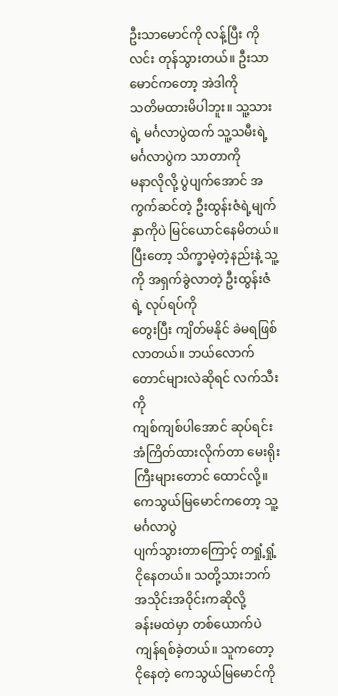ဦးသာမောင်ကို လန့်ပြီး ကိုလင်း တုန်သွားတယ်။ ဦးသာမောင်ကတော့ အဲဒါကို
သတိမထားမိပါဘူး။ သူ့သားရဲ့ မင်္ဂလာပွဲထက် သူ့သမီးရဲ့ မင်္ဂလာပွဲက သာတာကို
မနာလိုလို့ ပွဲပျက်အောင် အကွက်ဆင်တဲ့ ဦးထွန်းဇံရဲ့မျက်နှာကိုပဲ မြင်ယောင်နေမိတယ်။
ပြီးတော့ သိက္ခာမဲ့တဲ့နည်းနဲ့ သူ့ကို အရှက်ခွဲလာတဲ့ ဦးထွန်းဇံရဲ့ လုပ်ရပ်ကို
တွေးပြီး ကျိတ်မနိုင် ခဲမရဖြစ်လာတယ်။ ဘယ်လောက်တောင်များလဲဆိုရင် လက်သီးကို
ကျစ်ကျစ်ပါအောင် ဆုပ်ရင်း အံကြိတ်ထားလိုက်တာ မေးရိုးကြီးများတောင် ထောင်လို့။
ကေသွယ်မြမောင်ကတော့ သူ့မင်္ဂလာပွဲ
ပျက်သွားတာကြောင့် တရှုံ့ရှုံ့ငိုနေတယ်။ သတို့သားဘက် အသိုင်းအဝိုင်းကဆိုလို့
ခန်းမထဲမှာ တစ်ယောက်ပဲ ကျန်ရစ်ခဲ့တယ်။ သူကတော့ ငိုနေတဲ့ ကေသွယ်မြမောင်ကို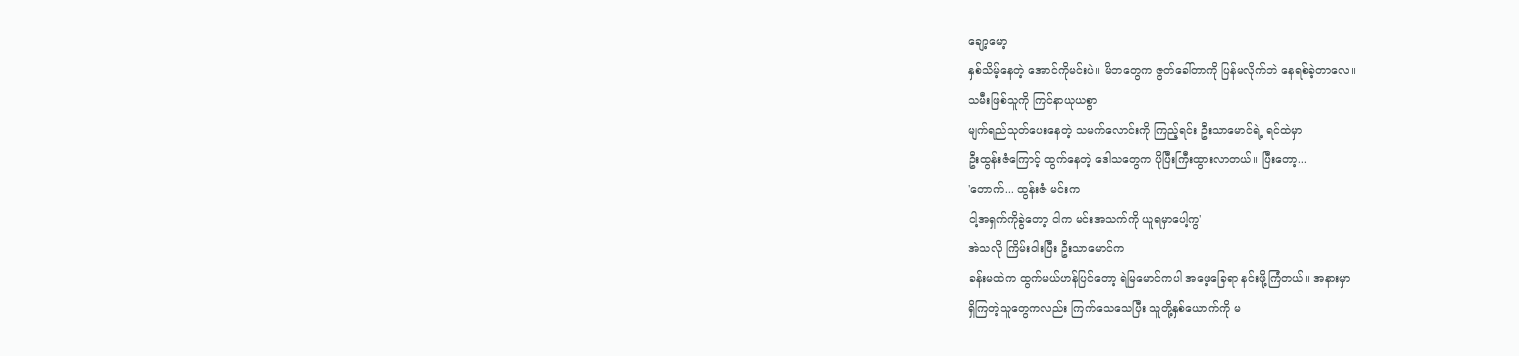ချော့မော့
နှစ်သိမ့်နေတဲ့ အောင်ကိုမင်းပဲ။ မိဘတွေက ဇွတ်ခေါ်တာကို ပြန်မလိုက်ဘဲ နေရစ်ခဲ့တာလေ။
သမီးဖြစ်သူကို ကြင်နာယုယစွာ
မျက်ရည်သုတ်ပေးနေတဲ့ သမက်လောင်းကို ကြည့်ရင်း ဦးသာမောင်ရဲ့ ရင်ထဲမှာ
ဦးထွန်းဇံကြောင့် ထွက်နေတဲ့ ဒေါသတွေက ပိုပြီးကြီးထွားလာတယ်။ ပြီးတော့...
'တောက်... ထွန်းဇံ မင်းက
ငါ့အရှက်ကိုခွဲတော့ ငါက မင်းအသက်ကို ယူရမှာပေါ့ကွ'
အဲသလို ကြိမ်းဝါးပြီး ဦးသာမောင်က
ခန်းမထဲက ထွက်မယ်ဟန်ပြင်တော့ ရဲမြမောင်ကပါ အဖေ့ခြေရာ နင်းဖို့ကြံတယ်။ အနားမှာ
ရှိကြတဲ့သူတွေကလည်း ကြက်သေသေပြီး သူတို့နှစ်ယောက်ကို မ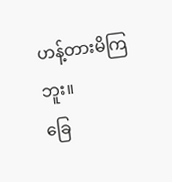ဟန့်တားမိကြဘူး။
ခြေ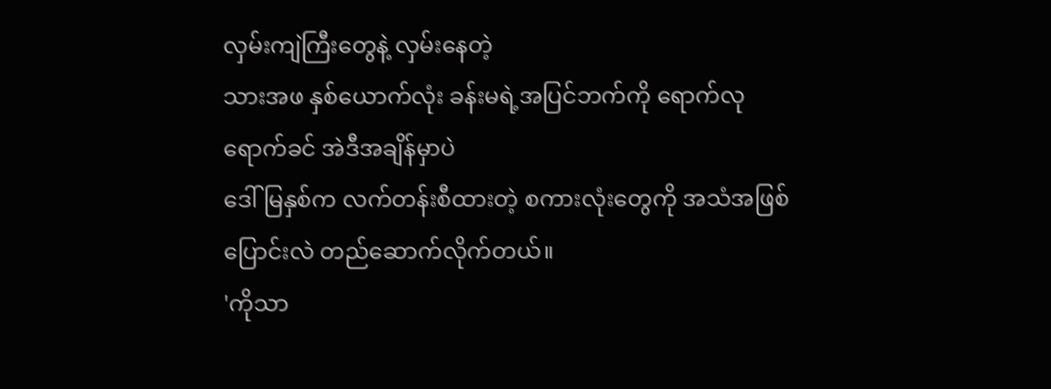လှမ်းကျဲကြီးတွေနဲ့ လှမ်းနေတဲ့
သားအဖ နှစ်ယောက်လုံး ခန်းမရဲ့အပြင်ဘက်ကို ရောက်လုရောက်ခင် အဲဒီအချိန်မှာပဲ
ဒေါ်မြနှစ်က လက်တန်းစီထားတဲ့ စကားလုံးတွေကို အသံအဖြစ် ပြောင်းလဲ တည်ဆောက်လိုက်တယ်။
'ကိုသာ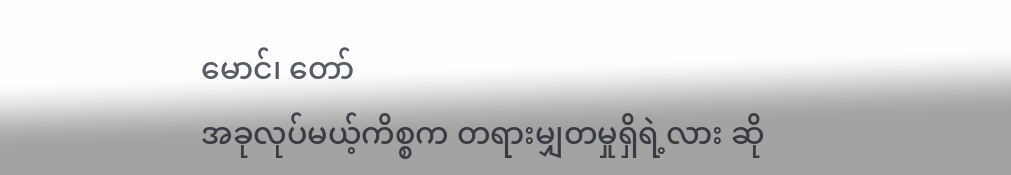မောင်၊ တော်
အခုလုပ်မယ့်ကိစ္စက တရားမျှတမှုရှိရဲ့လား ဆို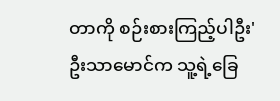တာကို စဉ်းစားကြည့်ပါဦး'
ဦးသာမောင်က သူ့ရဲ့ခြေ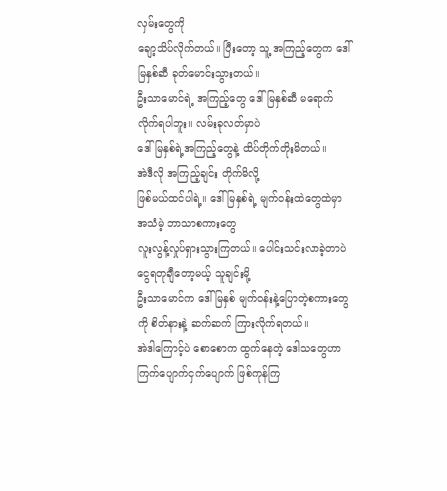လှမ်းတွေကို
ချော့သိပ်လိုက်တယ်။ ပြီးတော့ သူ့ အကြည့်တွေက ဒေါ်မြနှစ်ဆီ ခုတ်မောင်းသွားတယ်။
ဦးသာမောင်ရဲ့ အကြည့်တွေ ဒေါ်မြနှစ်ဆီ မရောက်လိုက်ရပါဘူး။ လမ်းခုလတ်မှာပဲ
ဒေါ်မြနှစ်ရဲ့အကြည့်တွေနဲ့ ထိပ်တိုက်တိုးမိတယ်။
အဲဒီလို အကြည့်ချင်း တိုက်မိလို့
ဖြစ်မယ်ထင်ပါရဲ့။ ဒေါ်မြနှစ်ရဲ့ မျက်ဝန်းထဲတွေထဲမှာ အသံမဲ့ ဘာသာစကားတွေ
လူးလွန့်လှုပ်ရှားသွားကြတယ်။ ပေါင်းသင်းလာခဲ့တာပဲ ငွေရတုချီတော့မယ့် သူချင်းမို့
ဦးသာမောင်က ဒေါ်မြနှစ် မျက်ဝန်းနဲ့ပြောတဲ့စကားတွေကို စိတ်နားနဲ့ ဆက်ဆက် ကြားလိုက်ရတယ်။
အဲဒါကြောင့်ပဲ စောစောက ထွက်နေတဲ့ ဒေါသတွေဟာ ကြက်ပျောက်ငှက်ပျောက် ဖြစ်ကုန်ကြ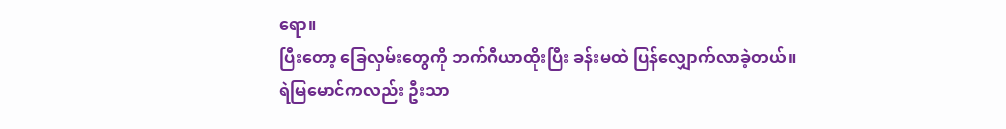ရော။
ပြီးတော့ ခြေလှမ်းတွေကို ဘက်ဂီယာထိုးပြီး ခန်းမထဲ ပြန်လျှောက်လာခဲ့တယ်။
ရဲမြမောင်ကလည်း ဦးသာ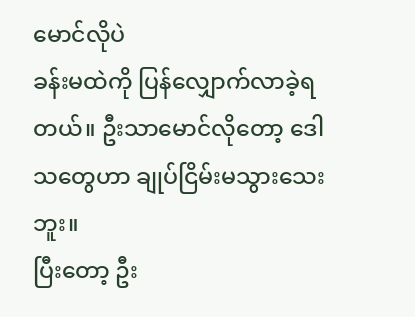မောင်လိုပဲ
ခန်းမထဲကို ပြန်လျှောက်လာခဲ့ရတယ်။ ဦးသာမောင်လိုတော့ ဒေါသတွေဟာ ချုပ်ငြိမ်းမသွားသေးဘူး။
ပြီးတော့ ဦး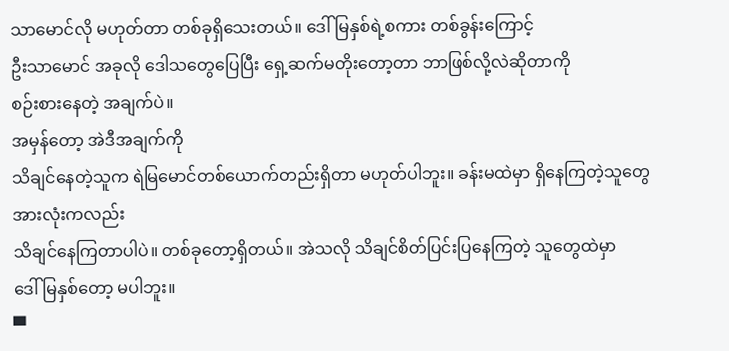သာမောင်လို မဟုတ်တာ တစ်ခုရှိသေးတယ်။ ဒေါ်မြနှစ်ရဲ့စကား တစ်ခွန်းကြောင့်
ဦးသာမောင် အခုလို ဒေါသတွေပြေပြီး ရှေ့ဆက်မတိုးတော့တာ ဘာဖြစ်လို့လဲဆိုတာကို
စဉ်းစားနေတဲ့ အချက်ပဲ။
အမှန်တော့ အဲဒီအချက်ကို
သိချင်နေတဲ့သူက ရဲမြမောင်တစ်ယောက်တည်းရှိတာ မဟုတ်ပါဘူး။ ခန်းမထဲမှာ ရှိနေကြတဲ့သူတွေအားလုံးကလည်း
သိချင်နေကြတာပါပဲ။ တစ်ခုတော့ရှိတယ်။ အဲသလို သိချင်စိတ်ပြင်းပြနေကြတဲ့ သူတွေထဲမှာ
ဒေါ်မြနှစ်တော့ မပါဘူး။
▀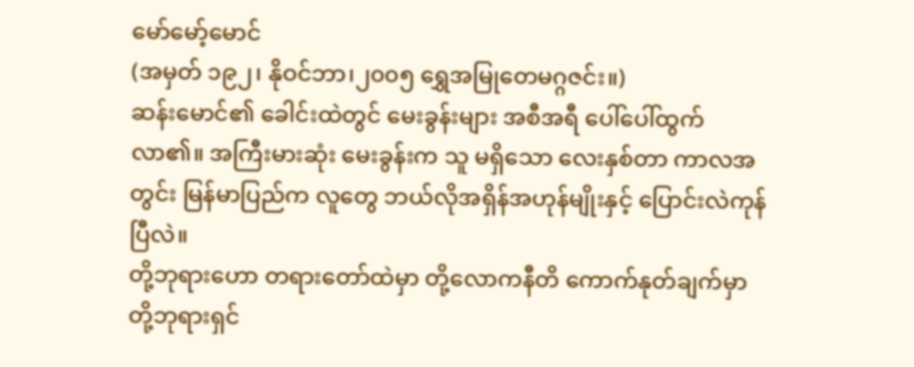မော်မော့်မောင်
(အမှတ် ၁၉၂၊ နိုဝင်ဘာ၊၂၀၀၅ ရွှေအမြုတေမဂ္ဂဇင်း။)
ဆန်းမောင်၏ ခေါင်းထဲတွင် မေးခွန်းများ အစီအရီ ပေါ်ပေါ်ထွက်လာ၏။ အကြီးမားဆုံး မေးခွန်းက သူ မရှိသော လေးနှစ်တာ ကာလအတွင်း မြန်မာပြည်က လူတွေ ဘယ်လိုအရှိန်အဟုန်မျိုးနှင့် ပြောင်းလဲကုန်ပြီလဲ။
တို့ဘုရားဟော တရားတော်ထဲမှာ တို့လောကနီတိ ကောက်နုတ်ချက်မှာ တို့ဘုရားရှင်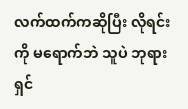လက်ထက်ကဆိုပြီး လိုရင်းကို မရောက်ဘဲ သူပဲ ဘုရားရှင်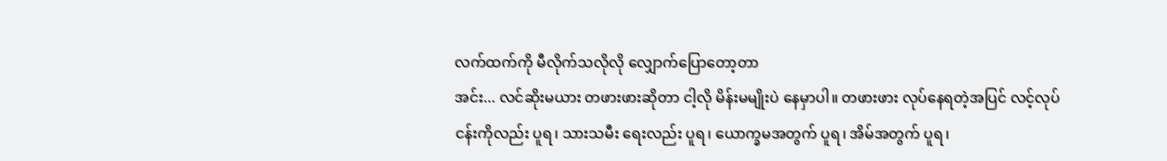လက်ထက်ကို မီလိုက်သလိုလို လျှောက်ပြောတော့တာ
အင်း... လင်ဆိုးမယား တဖားဖားဆိုတာ ငါ့လို မိန်းမမျိုးပဲ နေမှာပါ။ တဖားဖား လုပ်နေရတဲ့အပြင် လင့်လုပ်ငန်းကိုလည်း ပူရ၊ သားသမီး ရေးလည်း ပူရ၊ ယောက္ခမအတွက် ပူရ၊ အိမ်အတွက် ပူရ၊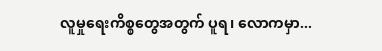လူမှုရေးကိစ္စတွေအတွက် ပူရ၊ လောကမှာ...